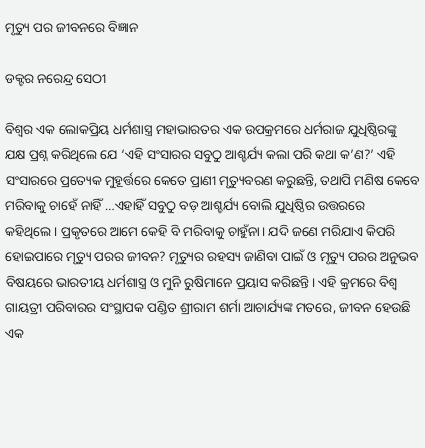ମୃତ୍ୟୁ ପର ଜୀବନରେ ବିଜ୍ଞାନ

ଡକ୍ଟର ନରେନ୍ଦ୍ର ସେଠୀ

ବିଶ୍ୱର ଏକ ଲୋକପ୍ରିୟ ଧର୍ମଶାସ୍ତ୍ର ମହାଭାରତର ଏକ ଉପକ୍ରମରେ ଧର୍ମରାଜ ଯୁଧିଷ୍ଠିରଙ୍କୁ ଯକ୍ଷ ପ୍ରଶ୍ନ କରିଥିଲେ ଯେ ‘ଏହି ସଂସାରର ସବୁଠୁ ଆଶ୍ଚର୍ଯ୍ୟ କଲା ପରି କଥା କ’ଣ?’ ଏହି ସଂସାରରେ ପ୍ରତ୍ୟେକ ମୁହୂର୍ତ୍ତରେ କେତେ ପ୍ରାଣୀ ମୃତ୍ୟୁବରଣ କରୁଛନ୍ତି, ତଥାପି ମଣିଷ କେବେ ମରିବାକୁ ଚାହେଁ ନାହିଁ …ଏହାହିଁ ସବୁଠୁ ବଡ଼ ଆଶ୍ଚର୍ଯ୍ୟ ବୋଲି ଯୁଧିଷ୍ଠିର ଉତ୍ତରରେ କହିଥିଲେ। ପ୍ରକୃତରେ ଆମେ କେହି ବି ମରିବାକୁ ଚାହୁଁନା। ଯଦି ଜଣେ ମରିଯାଏ କିପରି ହୋଇପାରେ ମୃତ୍ୟୁ ପରର ଜୀବନ? ମୃତ୍ୟୁର ରହସ୍ୟ ଜାଣିବା ପାଇଁ ଓ ମୃତ୍ୟୁ ପରର ଅନୁଭବ ବିଷୟରେ ଭାରତୀୟ ଧର୍ମଶାସ୍ତ୍ର ଓ ମୁନି ରୁଷିମାନେ ପ୍ରୟାସ କରିଛନ୍ତି। ଏହି କ୍ରମରେ ବିଶ୍ୱ ଗାୟତ୍ରୀ ପରିବାରର ସଂସ୍ଥାପକ ପଣ୍ଡିତ ଶ୍ରୀରାମ ଶର୍ମା ଆଚାର୍ଯ୍ୟଙ୍କ ମତରେ, ଜୀବନ ହେଉଛି ଏକ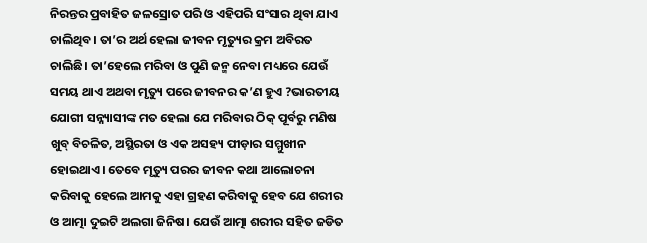ନିରନ୍ତର ପ୍ରବାହିତ ଜଳସ୍ରୋତ ପରି ଓ ଏହିପରି ସଂସାର ଥିବା ଯାଏ ଚାଲିଥିବ। ତା’ର ଅର୍ଥ ହେଲା ଜୀବନ ମୃତ୍ୟୁର କ୍ରମ ଅବିରତ ଚାଲିଛି। ତା’ହେଲେ ମରିବା ଓ ପୁଣି ଜନ୍ମ ନେବା ମଧ୍ୟରେ ଯେଉଁ ସମୟ ଥାଏ ଅଥବା ମୃତ୍ୟୁ ପରେ ଜୀବନର କ’ଣ ହୁଏ ?ଭାରତୀୟ ଯୋଗୀ ସନ୍ନ୍ୟାସୀଙ୍କ ମତ ହେଲା ଯେ ମରିବାର ଠିକ୍‌ ପୂର୍ବରୁ ମଣିଷ ଖୁବ୍‌ ବିଚଳିତ, ଅସ୍ଥିରତା ଓ ଏକ ଅସହ୍ୟ ପୀଡ଼ାର ସମ୍ମୁଖୀନ ହୋଇଥାଏ। ତେବେ ମୃତ୍ୟୁ ପରର ଜୀବନ କଥା ଆଲୋଚନା କରିବାକୁ ହେଲେ ଆମକୁ ଏହା ଗ୍ରହଣ କରିବାକୁ ହେବ ଯେ ଶରୀର ଓ ଆତ୍ମା ଦୁଇଟି ଅଲଗା ଜିନିଷ। ଯେଉଁ ଆତ୍ମା ଶରୀର ସହିତ ଜଡିତ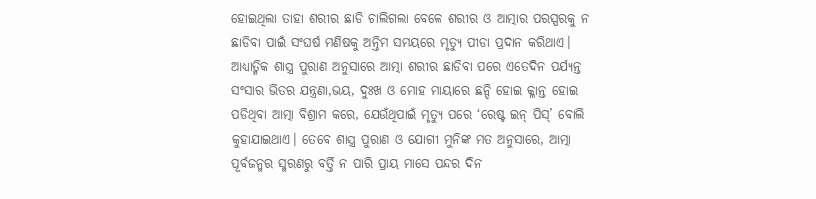ହୋଇଥିଲା ତାହା ଶରୀର ଛାଡି ଚାଲିଗଲା ବେଳେ ଶରୀର ଓ ଆତ୍ମାର ପରସ୍ପରକୁ ନ ଛାଡିବା ପାଇଁ ସଂଘର୍ଷ ମଣିଷକୁ ଅନ୍ତିମ ସମୟରେ ମୃତ୍ୟୁ ପୀଡା ପ୍ରଦାନ କରିଥାଏ। ଆଧ୍ୟାତ୍ମିକ ଶାସ୍ତ୍ର ପୁରାଣ ଅନୁସାରେ ଆତ୍ମା ଶରୀର ଛାଡିବା ପରେ ଏତେଦିନ ପର୍ଯ୍ୟନ୍ତ ସଂସାର ଭିତର ଯନ୍ତ୍ରଣା,ଭୟ, ଦୁଃଖ ଓ ମୋହ ମାୟାରେ ଛନ୍ଦି ହୋଇ କ୍ଳାନ୍ତ ହୋଇ ପଡିଥିବା ଆତ୍ମା ବିଶ୍ରାମ କରେ, ଯେଉଁଥିପାଇଁ ମୃତ୍ୟୁ ପରେ ‘ରେଷ୍ଟ ଇନ୍‌ ପିସ୍‌’ ବୋଲି କୁହାଯାଇଥାଏ। ତେବେ ଶାସ୍ତ୍ର ପୁରାଣ ଓ ଯୋଗୀ ମୁନିଙ୍କ ମତ ଅନୁସାରେ, ଆତ୍ମା ପୂର୍ବଜନ୍ମର ସ୍ମରଣରୁ ବର୍ତ୍ତି ନ ପାରି ପ୍ରାୟ ମାସେ ପନ୍ଦର ଦିନ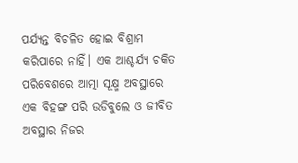ପର୍ଯ୍ୟନ୍ତ ବିଚଳିତ ହୋଇ ବିଶ୍ରାମ କରିପାରେ ନାହିଁ। ଏକ ଆଶ୍ଚର୍ଯ୍ୟ ଚକିତ ପରିବେଶରେ ଆତ୍ମା ସୂକ୍ଷ୍ମ ଅବସ୍ଥାରେ ଏକ ବିହଙ୍ଗ ପରି ଉଡିବୁଲେ ଓ ଜୀବିତ ଅବସ୍ଥାର ନିଜର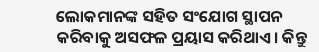ଲୋକମାନଙ୍କ ସହିତ ସଂଯୋଗ ସ୍ଥାପନ କରିବାକୁ ଅସଫଳ ପ୍ରୟାସ କରିଥାଏ। କିନ୍ତୁ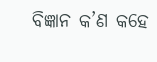ବିଜ୍ଞାନ କ’ଣ କହେ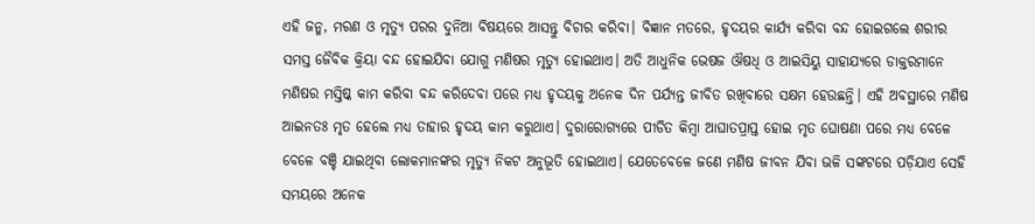ଏହି ଜନ୍ମ, ମରଣ ଓ ମୃତ୍ୟୁ ପରର ଦୁନିଆ ବିଷୟରେ ଆସନ୍ତୁ ବିଚାର କରିବା। ବିଜ୍ଞାନ ମତରେ, ହୃଦୟର କାର୍ଯ୍ୟ କରିବା ବନ୍ଦ ହୋଇଗଲେ ଶରୀର ସମସ୍ତ ଜୈବିକ କ୍ରିୟା ବନ୍ଦ ହୋଇଯିବା ଯୋଗୁ ମଣିଷର ମୃତ୍ୟୁ ହୋଇଥାଏ। ଅତି ଆଧୁନିକ ଭେଷଜ ଔଷଧି ଓ ଆଇସିୟୁ ସାହାଯ୍ୟରେ ଡାକ୍ତରମାନେ ମଣିଷର ମସ୍ତିଷ୍କ କାମ କରିବା ବନ୍ଦ କରିଦେବା ପରେ ମଧ୍ୟ ହୃଦୟକୁ ଅନେକ ଦିନ ପର୍ଯ୍ୟନ୍ତ ଜୀବିତ ରଖିବାରେ ସକ୍ଷମ ହେଉଛନ୍ତି। ଏହି ଅବସ୍ଥାରେ ମଣିଷ ଆଇନତଃ ମୃତ ହେଲେ ମଧ୍ୟ ତାହାର ହୃଦୟ କାମ କରୁଥାଏ। ଦୁରାରୋଗ୍ୟରେ ପୀଡିତ କିମ୍ବା ଆଘାତପ୍ରାପ୍ତ ହୋଇ ମୃତ ଘୋଷଣା ପରେ ମଧ୍ୟ ବେଳେ ବେଳେ ବଞ୍ଚି ଯାଇଥିବା ଲୋକମାନଙ୍କର ମୃତ୍ୟୁ ନିକଟ ଅନୁଭୂତି ହୋଇଥାଏ। ଯେତେବେଳେ ଜଣେ ମଣିଷ ଜୀବନ ଯିବା ଭଳି ସଙ୍କଟରେ ପଡ଼ିଯାଏ ସେହି ସମୟରେ ଅନେକ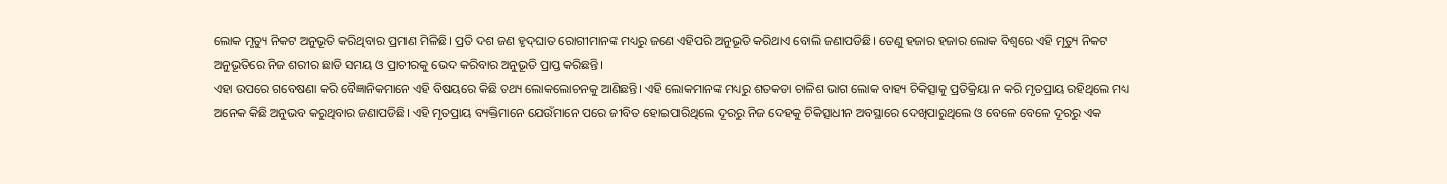ଲୋକ ମୃତ୍ୟୁ ନିକଟ ଅନୁଭୂତି କରିଥିବାର ପ୍ରମାଣ ମିଳିଛି। ପ୍ରତି ଦଶ ଜଣ ହୃଦ୍‌ଘାତ ରୋଗୀମାନଙ୍କ ମଧ୍ୟରୁ ଜଣେ ଏହିପରି ଅନୁଭୂତି କରିଥାଏ ବୋଲି ଜଣାପଡିଛି। ତେଣୁ ହଜାର ହଜାର ଲୋକ ବିଶ୍ୱରେ ଏହି ମୃତ୍ୟୁ ନିକଟ ଅନୁଭୂତିରେ ନିଜ ଶରୀର ଛାଡି ସମୟ ଓ ପ୍ରାଚୀରକୁ ଭେଦ କରିବାର ଅନୁଭୂତି ପ୍ରାପ୍ତ କରିଛନ୍ତି।
ଏହା ଉପରେ ଗବେଷଣା କରି ବୈଜ୍ଞାନିକମାନେ ଏହି ବିଷୟରେ କିଛି ତଥ୍ୟ ଲୋକଲୋଚନକୁ ଆଣିଛନ୍ତି। ଏହି ଲୋକମାନଙ୍କ ମଧ୍ୟରୁ ଶତକଡା ଚାଳିଶ ଭାଗ ଲୋକ ବାହ୍ୟ ଚିକିତ୍ସାକୁ ପ୍ରତିକ୍ରିୟା ନ କରି ମୃତପ୍ରାୟ ରହିଥିଲେ ମଧ୍ୟ ଅନେକ କିଛି ଅନୁଭବ କରୁଥିବାର ଜଣାପଡିଛି। ଏହି ମୃତପ୍ରାୟ ବ୍ୟକ୍ତିମାନେ ଯେଉଁମାନେ ପରେ ଜୀବିତ ହୋଇପାରିଥିଲେ ଦୂରରୁ ନିଜ ଦେହକୁ ଚିକିତ୍ସାଧୀନ ଅବସ୍ଥାରେ ଦେଖିପାରୁଥିଲେ ଓ ବେଳେ ବେଳେ ଦୂରରୁ ଏକ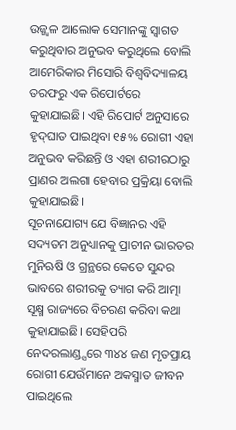ଉଜ୍ଜ୍ୱଳ ଆଲୋକ ସେମାନଙ୍କୁ ସ୍ବାଗତ କରୁଥିବାର ଅନୁଭବ କରୁଥିଲେ ବୋଲି ଆମେରିକାର ମିସୋରି ବିଶ୍ୱବିଦ୍ୟାଳୟ ତରଫରୁ ଏକ ରିପୋର୍ଟରେ କୁହାଯାଇଛି। ଏହି ରିପୋର୍ଟ ଅନୁସାରେ ହୃଦ୍‌ଘାତ ପାଇଥିବା ୧୫% ରୋଗୀ ଏହା ଅନୁଭବ କରିଛନ୍ତି ଓ ଏହା ଶରୀରଠାରୁ ପ୍ରାଣର ଅଲଗା ହେବାର ପ୍ରକ୍ରିୟା ବୋଲି କୁହାଯାଇଛି।
ସୂଚନାଯୋଗ୍ୟ ଯେ ବିଜ୍ଞାନର ଏହି ସଦ୍ୟତମ ଅନୁଧ୍ୟାନକୁ ପ୍ରାଚୀନ ଭାରତର ମୁନିଋଷି ଓ ଗ୍ରନ୍ଥରେ କେତେ ସୁନ୍ଦର ଭାବରେ ଶରୀରକୁ ତ୍ୟାଗ କରି ଆତ୍ମା ସୂକ୍ଷ୍ମ ରାଜ୍ୟରେ ବିଚରଣ କରିବା କଥା କୁହାଯାଇଛି। ସେହିପରି ନେଦରଲାଣ୍ଡ୍ସରେ ୩୪୪ ଜଣ ମୃତପ୍ରାୟ ରୋଗୀ ଯେଉଁମାନେ ଅକସ୍ମାତ ଜୀବନ ପାଇଥିଲେ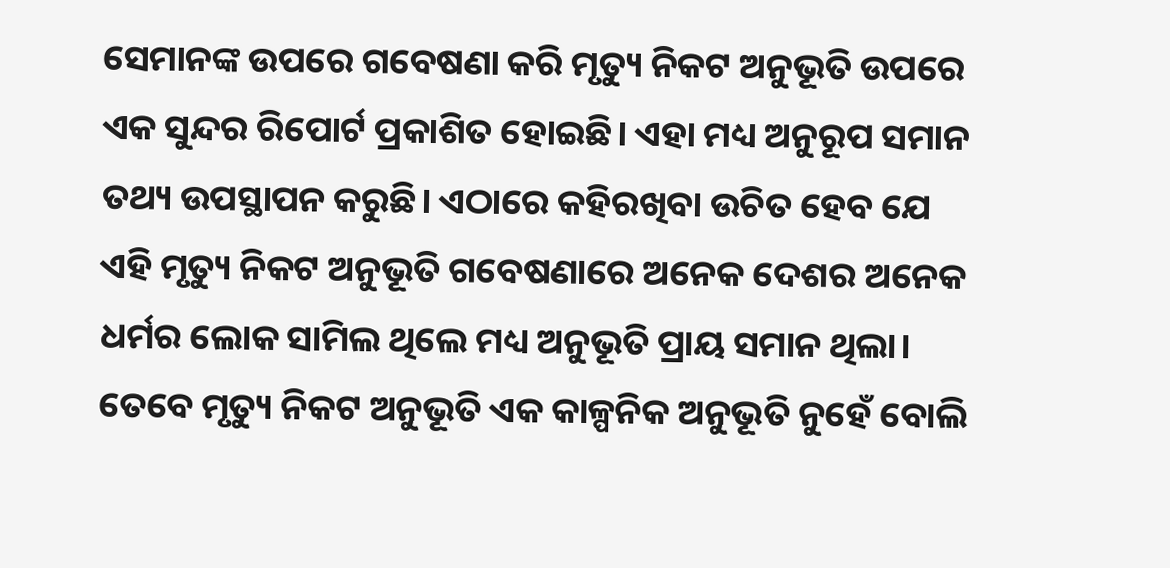ସେମାନଙ୍କ ଉପରେ ଗବେଷଣା କରି ମୃତ୍ୟୁ ନିକଟ ଅନୁଭୂତି ଉପରେ ଏକ ସୁନ୍ଦର ରିପୋର୍ଟ ପ୍ରକାଶିତ ହୋଇଛି। ଏହା ମଧ୍ୟ ଅନୁରୂପ ସମାନ ତଥ୍ୟ ଉପସ୍ଥାପନ କରୁଛି। ଏଠାରେ କହିରଖିବା ଉଚିତ ହେବ ଯେ ଏହି ମୃତ୍ୟୁ ନିକଟ ଅନୁଭୂତି ଗବେଷଣାରେ ଅନେକ ଦେଶର ଅନେକ ଧର୍ମର ଲୋକ ସାମିଲ ଥିଲେ ମଧ୍ୟ ଅନୁଭୂତି ପ୍ରାୟ ସମାନ ଥିଲା। ତେବେ ମୃତ୍ୟୁ ନିକଟ ଅନୁଭୂତି ଏକ କାଳ୍ପନିକ ଅନୁଭୂତି ନୁହେଁ ବୋଲି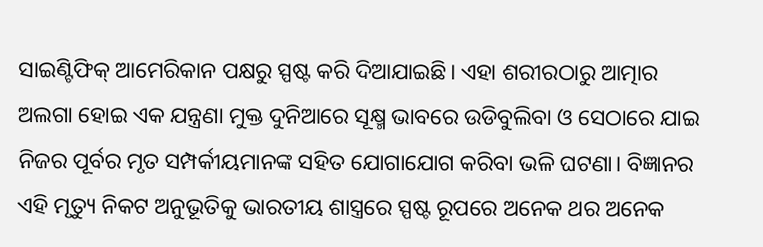ସାଇଣ୍ଟିଫିକ୍‌ ଆମେରିକାନ ପକ୍ଷରୁ ସ୍ପଷ୍ଟ କରି ଦିଆଯାଇଛି। ଏହା ଶରୀରଠାରୁ ଆତ୍ମାର ଅଲଗା ହୋଇ ଏକ ଯନ୍ତ୍ରଣା ମୁକ୍ତ ଦୁନିଆରେ ସୂକ୍ଷ୍ମ ଭାବରେ ଉଡିବୁଲିବା ଓ ସେଠାରେ ଯାଇ ନିଜର ପୂର୍ବର ମୃତ ସମ୍ପର୍କୀୟମାନଙ୍କ ସହିତ ଯୋଗାଯୋଗ କରିବା ଭଳି ଘଟଣା। ବିଜ୍ଞାନର ଏହି ମୃତ୍ୟୁ ନିକଟ ଅନୁଭୂତିକୁ ଭାରତୀୟ ଶାସ୍ତ୍ରରେ ସ୍ପଷ୍ଟ ରୂପରେ ଅନେକ ଥର ଅନେକ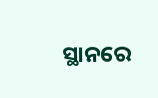ସ୍ଥାନରେ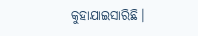କୁହାଯାଇସାରିଛି।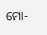ମୋ-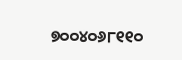୭୦୦୪୦୬୮୧୧୦